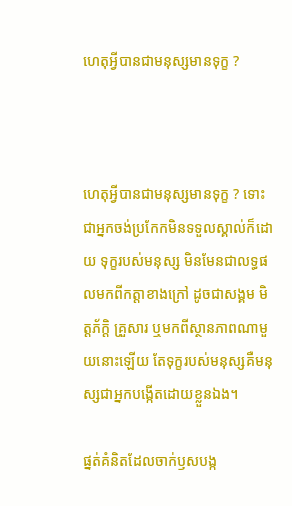ហេតុអ្វីបានជាមនុស្សមានទុក្ខ ?



ហេតុអ្វីបានជាមនុស្សមានទុក្ខ ? ទោះជាអ្នកចង់ប្រកែកមិនទទួលស្គាល់ក៏ដោយ ទុក្ខរបស់មនុស្ស មិនមែនជាលទ្ធផលមកពីកត្តាខាងក្រៅ ដូចជាសង្គម មិត្តភ័ក្ដិ គ្រួសារ ឬមកពីស្ថានភាពណាមួយនោះឡើយ តែទុក្ខរបស់មនុស្សគឺមនុស្សជាអ្នកបង្កើតដោយខ្លួនឯង។

ផ្នត់គំនិតដែលចាក់ឫសបង្ក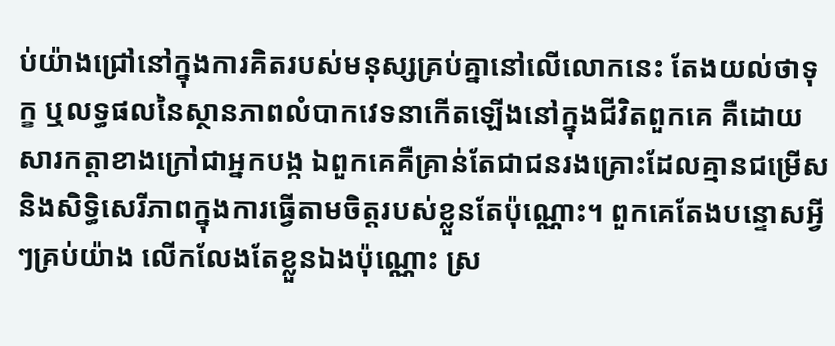ប់យ៉ាងជ្រៅនៅក្នុងការគិតរបស់មនុស្សគ្រប់គ្នានៅលើលោកនេះ តែងយល់ថាទុក្ខ ឬលទ្ធផលនៃស្ថានភាពលំបាកវេទនាកើតឡើងនៅក្នុងជីវិតពួកគេ គឺដោយសារកត្តាខាងក្រៅជាអ្នកបង្ក ឯពួកគេគឺគ្រាន់តែជាជនរងគ្រោះដែលគ្មានជម្រើស និងសិទ្ធិសេរីភាពក្នុងការធ្វើតាមចិត្តរបស់ខ្លួនតែប៉ុណ្ណោះ។ ពួកគេតែងបន្ទោសអ្វីៗគ្រប់យ៉ាង លើកលែងតែខ្លួនឯងប៉ុណ្ណោះ ស្រ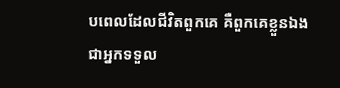បពេលដែលជីវិតពួកគេ គឺពួកគេខ្លួនឯងជាអ្នកទទួល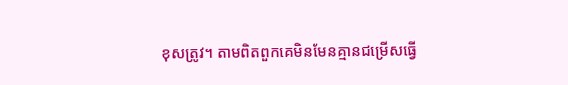ខុសត្រូវ។ តាមពិតពួកគេមិនមែនគ្មានជម្រើសធ្វើ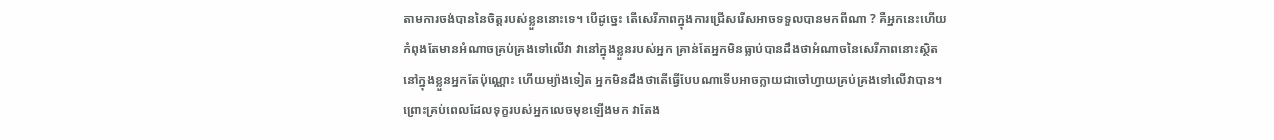តាមការចង់បាននៃចិត្តរបស់ខ្លួននោះទេ។ បើដូច្នេះ តើសេរីភាពក្នុងការជ្រើសរើសអាចទទួលបានមកពីណា ? គឺអ្នកនេះហើយកំពុងតែមានអំណាចគ្រប់គ្រងទៅលើវា វានៅក្នុងខ្លួនរបស់អ្នក គ្រាន់តែអ្នកមិនធ្លាប់បានដឹងថាអំណាចនៃសេរីភាពនោះស្ថិតនៅក្នុងខ្លួនអ្នកតែប៉ុណ្ណោះ ហើយម្យ៉ាងទៀត អ្នកមិនដឹងថាតើធ្វើបែបណាទើបអាចក្លាយជាចៅហ្វាយគ្រប់គ្រងទៅលើវាបាន។ ព្រោះគ្រប់ពេលដែលទុក្ខរបស់អ្នកលេចមុខឡើងមក វាតែង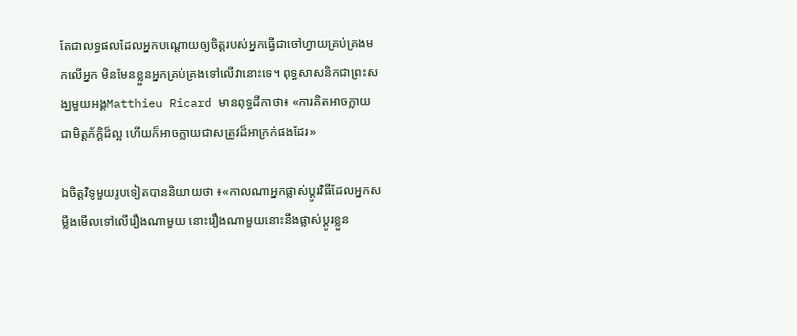តែជាលទ្ធផលដែលអ្នកបណ្ដោយឲ្យចិត្តរបស់អ្នកធ្វើជាចៅហ្វាយគ្រប់គ្រងមកលើអ្នក មិនមែនខ្លួនអ្នកគ្រប់គ្រងទៅលើវានោះទេ។ ពុទ្ធសាសនិកជាព្រះសង្ឃមួយអង្គMatthieu Ricard មានពុទ្ធដីកាថា៖ «ការគិតអាចក្លាយជាមិត្តភ័ក្ដិដ៏ល្អ ហើយក៏អាចក្លាយជាសត្រូវដ៏អាក្រក់ផងដែរ»

ឯចិត្តវិទូមួយរូបទៀតបាននិយាយថា ៖«កាលណាអ្នកផ្លាស់ប្ដូរវិធីដែលអ្នកសម្លឹងមើលទៅលើរឿងណាមួយ នោះរឿងណាមួយនោះនឹងផ្លាស់ប្ដូរខ្លួន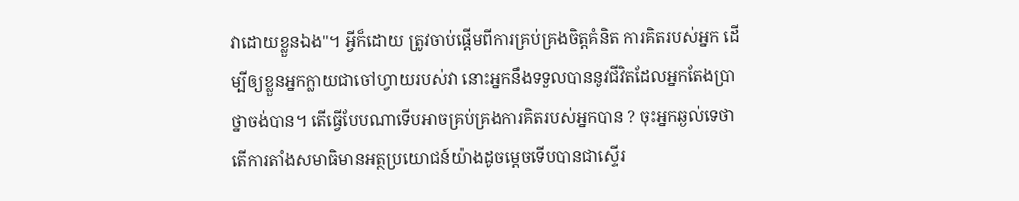វាដោយខ្លួនឯង"។ អ្វីក៏ដោយ ត្រូវចាប់ផ្ដើមពីការគ្រប់គ្រងចិត្តគំនិត ការគិតរបស់អ្នក ដើម្បីឲ្យខ្លួនអ្នកក្លាយជាចៅហ្វាយរបស់វា នោះអ្នកនឹងទទួលបាននូវជីវិតដែលអ្នកតែងប្រាថ្នាចង់បាន។ តើធ្វើបែបណាទើបអាចគ្រប់គ្រងការគិតរបស់អ្នកបាន ? ចុះអ្នកឆ្ងល់ទេថា តើការតាំងសមាធិមានអត្ថប្រយោជន៍យ៉ាងដូចម្ដេចទើបបានជាស្ទើរ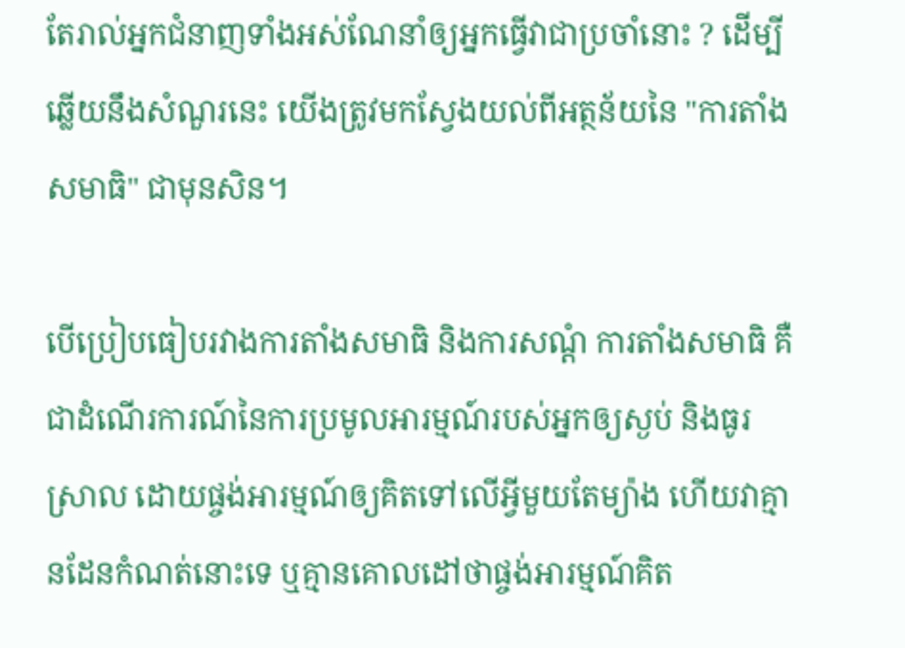តែរាល់អ្នកជំនាញទាំងអស់ណែនាំឲ្យអ្នកធ្វើវាជាប្រចាំនោះ ? ដើម្បីឆ្លើយនឹងសំណួរនេះ យើងត្រូវមកស្វែងយល់ពីអត្ថន័យនៃ "ការតាំងសមាធិ" ជាមុនសិន។

បើប្រៀបធៀបរវាងការតាំងសមាធិ និងការសណ្ដំ ការតាំងសមាធិ គឺជាដំណើរការណ៍នៃការប្រមូលអារម្មណ៍របស់អ្នកឲ្យស្ងប់ និងធូរស្រាល ដោយផ្ចង់អារម្មណ៍ឲ្យគិតទៅលើអ្វីមួយតែម្យ៉ាង ហើយវាគ្មានដែនកំណត់នោះទេ ឬគ្មានគោលដៅថាផ្ចង់អារម្មណ៍គិត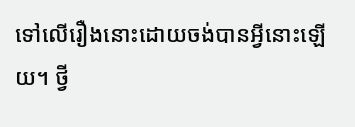ទៅលើរឿងនោះដោយចង់បានអ្វីនោះឡើយ។ ថ្វី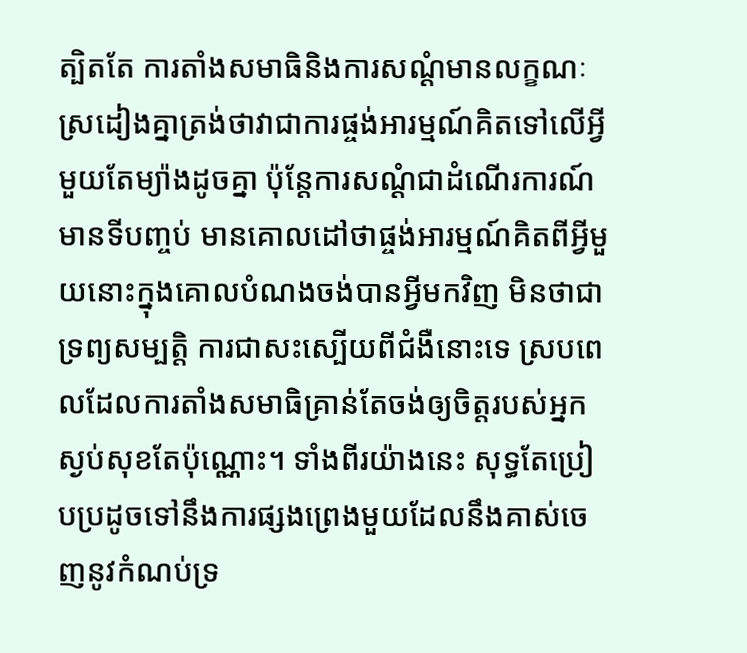ត្បិតតែ ការតាំងសមាធិនិងការសណ្ដំមានលក្ខណៈស្រដៀងគ្នាត្រង់ថាវាជាការផ្ចង់អារម្មណ៍គិតទៅលើអ្វីមួយតែម្យ៉ាងដូចគ្នា ប៉ុន្តែការសណ្ដំជាដំណើរការណ៍មានទីបញ្ចប់ មានគោលដៅថាផ្ចង់អារម្មណ៍គិតពីអ្វីមួយនោះក្នុងគោលបំណងចង់បានអ្វីមកវិញ មិនថាជាទ្រព្យសម្បត្តិ ការជាសះស្បើយពីជំងឺនោះទេ ស្របពេលដែលការតាំងសមាធិគ្រាន់តែចង់ឲ្យចិត្តរបស់អ្នកស្ងប់សុខតែប៉ុណ្ណោះ។ ទាំងពីរយ៉ាងនេះ សុទ្ធតែប្រៀបប្រដូចទៅនឹងការផ្សងព្រេងមួយដែលនឹងគាស់ចេញនូវកំណប់ទ្រ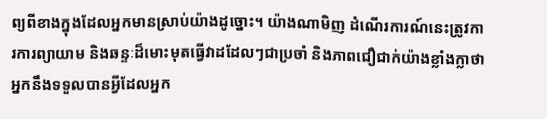ព្យពីខាងក្នុងដែលអ្នកមានស្រាប់យ៉ាងដូច្នោះ។ យ៉ាងណាមិញ ដំណើរការណ៍នេះត្រូវការការព្យាយាម និងឆន្ទៈដ៏មោះមុតធ្វើវាដដែលៗជាប្រចាំ និងភាពជឿជាក់យ៉ាងខ្លាំងក្លាថាអ្នកនឹងទទួលបានអ្វីដែលអ្នក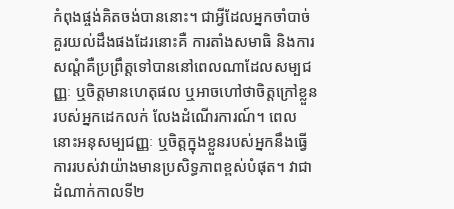កំពុងផ្ចង់គិតចង់បាននោះ។ ជាអ្វីដែលអ្នកចាំបាច់គួរយល់ដឹងផងដែរនោះគឺ ការតាំងសមាធិ និងការសណ្ដំគឺប្រព្រឹត្តទៅបាននៅពេលណាដែលសម្បជញ្ញៈ ឬចិត្តមានហេតុផល ឬអាចហៅថាចិត្តក្រៅខ្លួនរបស់អ្នកដេកលក់ លែងដំណើរការណ៍។ ពេលនោះអនុសម្បជញ្ញៈ ឬចិត្តក្នុងខ្លួនរបស់អ្នកនឹងធ្វើការរបស់វាយ៉ាងមានប្រសិទ្ធភាពខ្ពស់បំផុត។ វាជាដំណាក់កាលទី២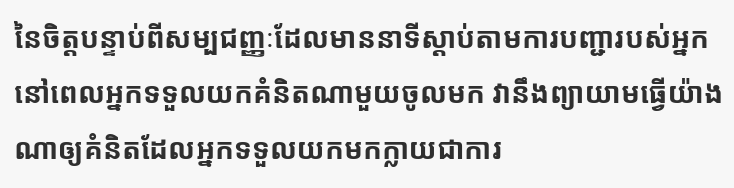នៃចិត្តបន្ទាប់ពីសម្បជញ្ញៈដែលមាននាទីស្ដាប់តាមការបញ្ជារបស់អ្នក នៅពេលអ្នកទទួលយកគំនិតណាមួយចូលមក វានឹងព្យាយាមធ្វើយ៉ាងណាឲ្យគំនិតដែលអ្នកទទួលយកមកក្លាយជាការ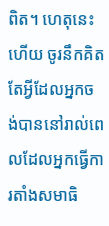ពិត។ ហេតុនេះហើយ ចូរនឹកគិតតែអ្វីដែលអ្នកចង់បាននៅរាល់ពេលដែលអ្នកធ្វើការតាំងសមាធិ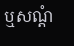ឬសណ្ដំ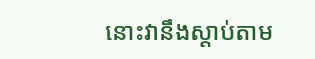នោះវានឹងស្ដាប់តាម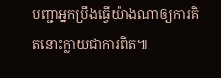បញ្ជាអ្នកប្រឹងធ្វើយ៉ាងណាឲ្យការគិតនោះក្លាយជាការពិត៕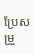ប្រែសម្រួ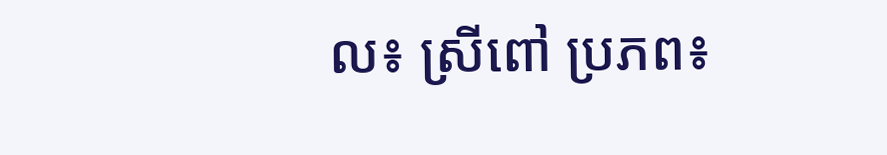ល៖ ស្រីពៅ ប្រភព៖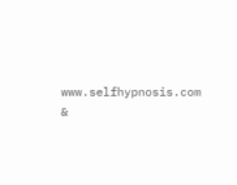www.selfhypnosis.com &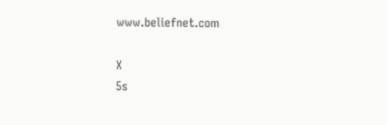www.beliefnet.com

X
5s